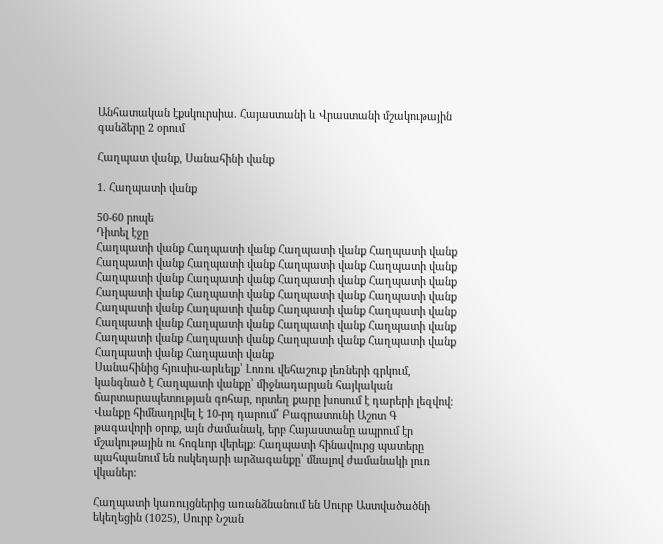Անհատական էքսկուրսիա. Հայաստանի և Վրաստանի մշակութային գանձերը 2 օրում

Հաղպատ վանք, Սանահինի վանք

1. Հաղպատի վանք

50-60 րոպե
Դիտել էջը
Հաղպատի վանք Հաղպատի վանք Հաղպատի վանք Հաղպատի վանք Հաղպատի վանք Հաղպատի վանք Հաղպատի վանք Հաղպատի վանք Հաղպատի վանք Հաղպատի վանք Հաղպատի վանք Հաղպատի վանք Հաղպատի վանք Հաղպատի վանք Հաղպատի վանք Հաղպատի վանք Հաղպատի վանք Հաղպատի վանք Հաղպատի վանք Հաղպատի վանք Հաղպատի վանք Հաղպատի վանք Հաղպատի վանք Հաղպատի վանք Հաղպատի վանք Հաղպատի վանք Հաղպատի վանք Հաղպատի վանք Հաղպատի վանք Հաղպատի վանք
Սանահինից հյուսիս-արևելք՝ Լոռու վեհաշուք լեռների գրկում, կանգնած է Հաղպատի վանքը՝ միջնադարյան հայկական ճարտարապետության գոհար, որտեղ քարը խոսում է դարերի լեզվով։ Վանքը հիմնադրվել է 10-րդ դարում՝ Բագրատունի Աշոտ Գ թագավորի օրոք, այն ժամանակ, երբ Հայաստանը ապրում էր մշակութային ու հոգևոր վերելք։ Հաղպատի հինավուրց պատերը պահպանում են ոսկեդարի արձագանքը՝ մնալով ժամանակի լուռ վկաներ:

Հաղպատի կառույցներից առանձնանում են Սուրբ Աստվածածնի եկեղեցին (1025), Սուրբ Նշան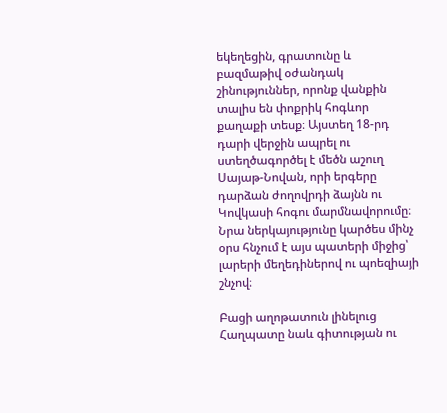եկեղեցին, գրատունը և բազմաթիվ օժանդակ շինություններ, որոնք վանքին տալիս են փոքրիկ հոգևոր քաղաքի տեսք։ Այստեղ 18-րդ դարի վերջին ապրել ու ստեղծագործել է մեծն աշուղ Սայաթ-Նովան, որի երգերը դարձան ժողովրդի ձայնն ու Կովկասի հոգու մարմնավորումը։ Նրա ներկայությունը կարծես մինչ օրս հնչում է այս պատերի միջից՝ լարերի մեղեդիներով ու պոեզիայի շնչով։

Բացի աղոթատուն լինելուց Հաղպատը նաև գիտության ու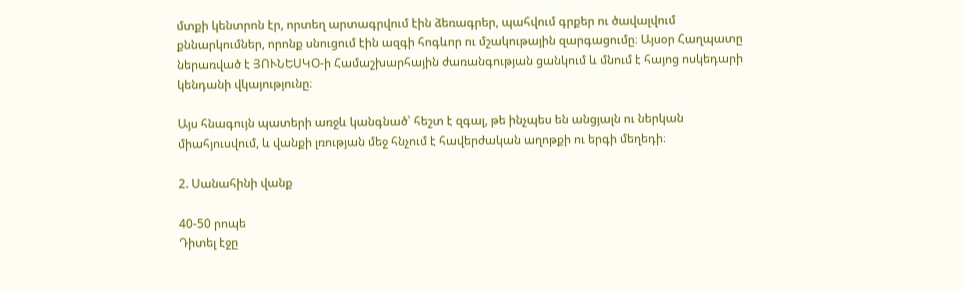մտքի կենտրոն էր, որտեղ արտագրվում էին ձեռագրեր, պահվում գրքեր ու ծավալվում քննարկումներ, որոնք սնուցում էին ազգի հոգևոր ու մշակութային զարգացումը։ Այսօր Հաղպատը ներառված է ՅՈՒՆԵՍԿՕ-ի Համաշխարհային ժառանգության ցանկում և մնում է հայոց ոսկեդարի կենդանի վկայությունը։

Այս հնագույն պատերի առջև կանգնած՝ հեշտ է զգալ, թե ինչպես են անցյալն ու ներկան միահյուսվում, և վանքի լռության մեջ հնչում է հավերժական աղոթքի ու երգի մեղեդի։

2. Սանահինի վանք

40-50 րոպե
Դիտել էջը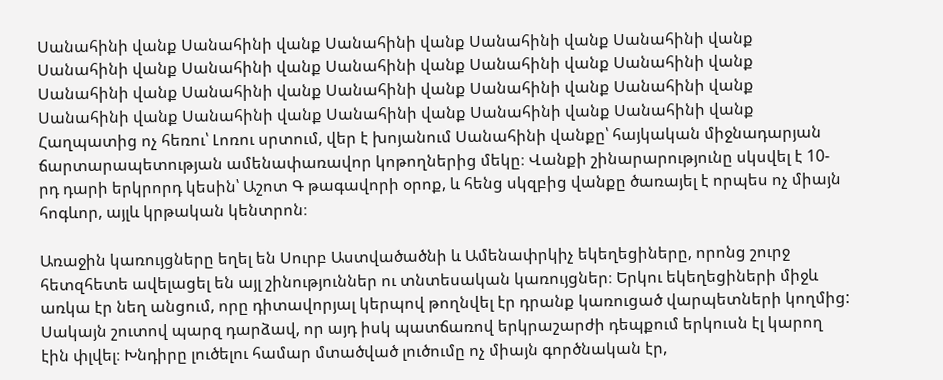Սանահինի վանք Սանահինի վանք Սանահինի վանք Սանահինի վանք Սանահինի վանք Սանահինի վանք Սանահինի վանք Սանահինի վանք Սանահինի վանք Սանահինի վանք Սանահինի վանք Սանահինի վանք Սանահինի վանք Սանահինի վանք Սանահինի վանք Սանահինի վանք Սանահինի վանք Սանահինի վանք Սանահինի վանք Սանահինի վանք
Հաղպատից ոչ հեռու՝ Լոռու սրտում, վեր է խոյանում Սանահինի վանքը՝ հայկական միջնադարյան ճարտարապետության ամենափառավոր կոթողներից մեկը։ Վանքի շինարարությունը սկսվել է 10-րդ դարի երկրորդ կեսին՝ Աշոտ Գ թագավորի օրոք, և հենց սկզբից վանքը ծառայել է որպես ոչ միայն հոգևոր, այլև կրթական կենտրոն։

Առաջին կառույցները եղել են Սուրբ Աստվածածնի և Ամենափրկիչ եկեղեցիները, որոնց շուրջ հետզհետե ավելացել են այլ շինություններ ու տնտեսական կառույցներ։ Երկու եկեղեցիների միջև առկա էր նեղ անցում, որը դիտավորյալ կերպով թողնվել էր դրանք կառուցած վարպետների կողմից: Սակայն շուտով պարզ դարձավ, որ այդ իսկ պատճառով երկրաշարժի դեպքում երկուսն էլ կարող էին փլվել։ Խնդիրը լուծելու համար մտածված լուծումը ոչ միայն գործնական էր,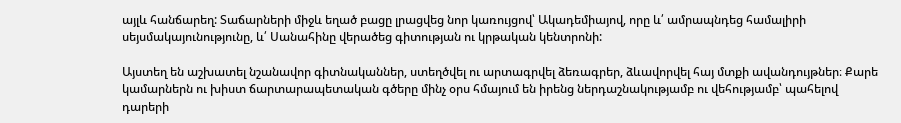այլև հանճարեղ: Տաճարների միջև եղած բացը լրացվեց նոր կառույցով՝ Ակադեմիայով, որը և՛ ամրապնդեց համալիրի սեյսմակայունությունը, և՛ Սանահինը վերածեց գիտության ու կրթական կենտրոնի:

Այստեղ են աշխատել նշանավոր գիտնականներ, ստեղծվել ու արտագրվել ձեռագրեր, ձևավորվել հայ մտքի ավանդույթներ։ Քարե կամարներն ու խիստ ճարտարապետական գծերը մինչ օրս հմայում են իրենց ներդաշնակությամբ ու վեհությամբ՝ պահելով դարերի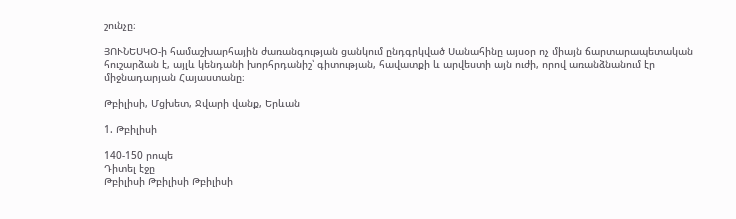շունչը։

ՅՈՒՆԵՍԿՕ-ի համաշխարհային ժառանգության ցանկում ընդգրկված Սանահինը այսօր ոչ միայն ճարտարապետական հուշարձան է, այլև կենդանի խորհրդանիշ՝ գիտության, հավատքի և արվեստի այն ուժի, որով առանձնանում էր միջնադարյան Հայաստանը։

Թբիլիսի, Մցխետ, Ջվարի վանք, Երևան

1. Թբիլիսի

140-150 րոպե
Դիտել էջը
Թբիլիսի Թբիլիսի Թբիլիսի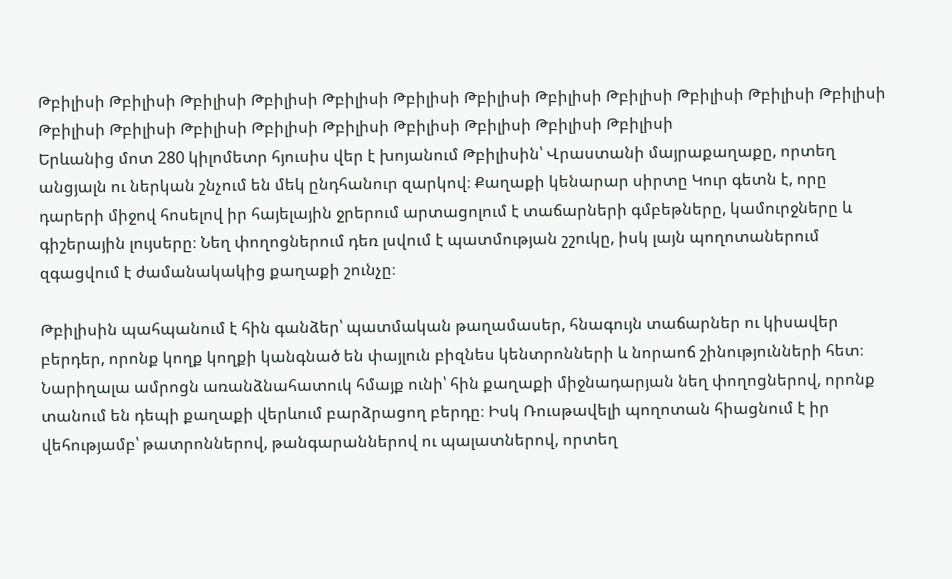Թբիլիսի Թբիլիսի Թբիլիսի Թբիլիսի Թբիլիսի Թբիլիսի Թբիլիսի Թբիլիսի Թբիլիսի Թբիլիսի Թբիլիսի Թբիլիսի Թբիլիսի Թբիլիսի Թբիլիսի Թբիլիսի Թբիլիսի Թբիլիսի Թբիլիսի Թբիլիսի Թբիլիսի
Երևանից մոտ 280 կիլոմետր հյուսիս վեր է խոյանում Թբիլիսին՝ Վրաստանի մայրաքաղաքը, որտեղ անցյալն ու ներկան շնչում են մեկ ընդհանուր զարկով։ Քաղաքի կենարար սիրտը Կուր գետն է, որը դարերի միջով հոսելով իր հայելային ջրերում արտացոլում է տաճարների գմբեթները, կամուրջները և գիշերային լույսերը։ Նեղ փողոցներում դեռ լսվում է պատմության շշուկը, իսկ լայն պողոտաներում զգացվում է ժամանակակից քաղաքի շունչը։

Թբիլիսին պահպանում է հին գանձեր՝ պատմական թաղամասեր, հնագույն տաճարներ ու կիսավեր բերդեր, որոնք կողք կողքի կանգնած են փայլուն բիզնես կենտրոնների և նորաոճ շինությունների հետ։ Նարիղալա ամրոցն առանձնահատուկ հմայք ունի՝ հին քաղաքի միջնադարյան նեղ փողոցներով, որոնք տանում են դեպի քաղաքի վերևում բարձրացող բերդը։ Իսկ Ռուսթավելի պողոտան հիացնում է իր վեհությամբ՝ թատրոններով, թանգարաններով ու պալատներով, որտեղ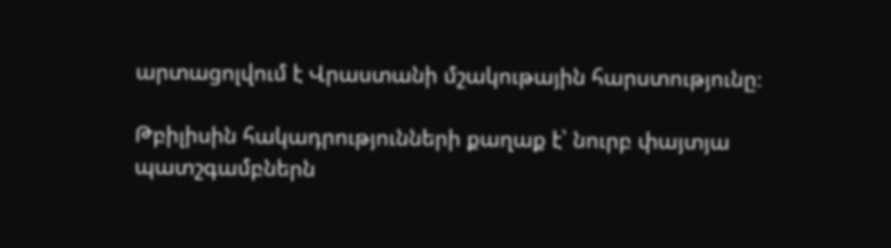արտացոլվում է Վրաստանի մշակութային հարստությունը։

Թբիլիսին հակադրությունների քաղաք է՝ նուրբ փայտյա պատշգամբներն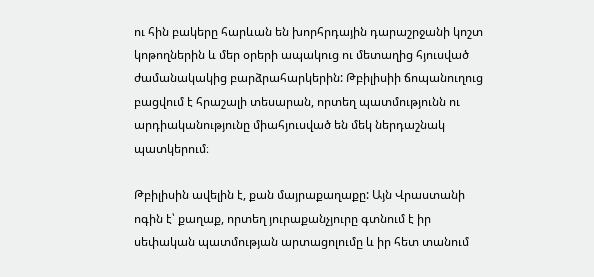ու հին բակերը հարևան են խորհրդային դարաշրջանի կոշտ կոթողներին և մեր օրերի ապակուց ու մետաղից հյուսված ժամանակակից բարձրահարկերին: Թբիլիսիի ճոպանուղուց բացվում է հրաշալի տեսարան, որտեղ պատմությունն ու արդիականությունը միահյուսված են մեկ ներդաշնակ պատկերում։

Թբիլիսին ավելին է, քան մայրաքաղաքը: Այն Վրաստանի ոգին է՝ քաղաք, որտեղ յուրաքանչյուրը գտնում է իր սեփական պատմության արտացոլումը և իր հետ տանում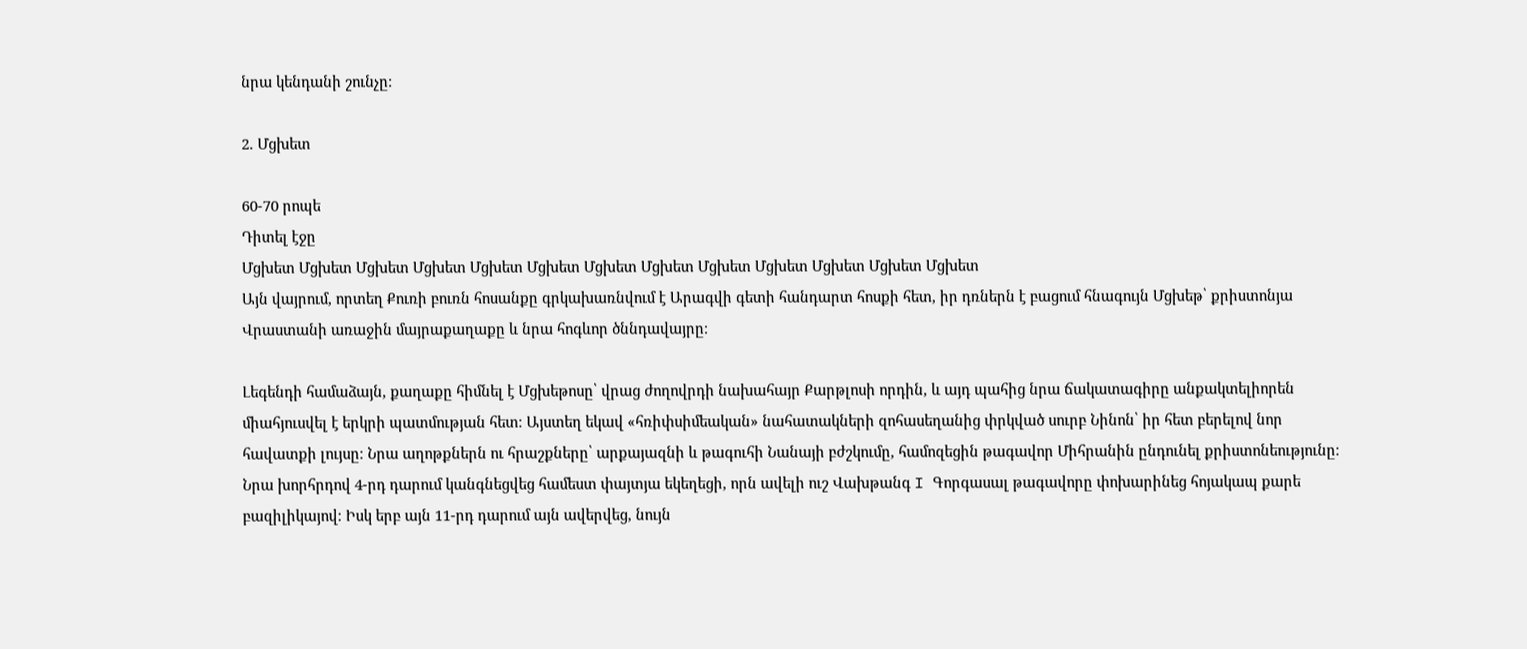նրա կենդանի շունչը։

2. Մցխետ

60-70 րոպե
Դիտել էջը
Մցխետ Մցխետ Մցխետ Մցխետ Մցխետ Մցխետ Մցխետ Մցխետ Մցխետ Մցխետ Մցխետ Մցխետ Մցխետ
Այն վայրում, որտեղ Քուռի բուռն հոսանքը գրկախառնվում է Արագվի գետի հանդարտ հոսքի հետ, իր դռներն է բացում հնագույն Մցխեթ՝ քրիստոնյա Վրաստանի առաջին մայրաքաղաքը և նրա հոգևոր ծննդավայրը։

Լեգենդի համաձայն, քաղաքը հիմնել է Մցխեթոսը՝ վրաց ժողովրդի նախահայր Քարթլոսի որդին, և այդ պահից նրա ճակատագիրը անքակտելիորեն միահյուսվել է երկրի պատմության հետ։ Այստեղ եկավ «հռիփսիմեական» նահատակների զոհասեղանից փրկված սուրբ Նինոն՝ իր հետ բերելով նոր հավատքի լույսը։ Նրա աղոթքներն ու հրաշքները՝ արքայազնի և թագուհի Նանայի բժշկումը, համոզեցին թագավոր Միհրանին ընդունել քրիստոնեությունը։ Նրա խորհրդով 4-րդ դարում կանգնեցվեց համեստ փայտյա եկեղեցի, որն ավելի ուշ Վախթանգ I Գորգասալ թագավորը փոխարինեց հոյակապ քարե բազիլիկայով։ Իսկ երբ այն 11-րդ դարում այն ավերվեց, նույն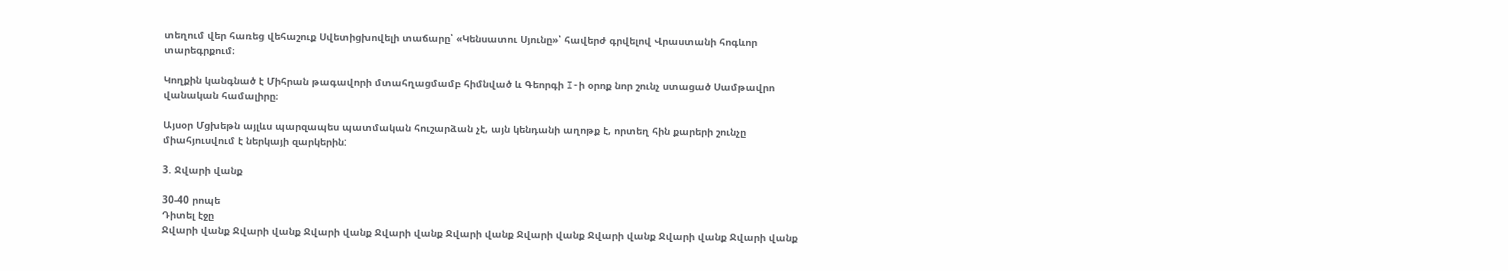տեղում վեր հառեց վեհաշուք Սվետիցխովելի տաճարը՝ «Կենսատու Սյունը»՝ հավերժ գրվելով Վրաստանի հոգևոր տարեգրքում։

Կողքին կանգնած է Միհրան թագավորի մտահղացմամբ հիմնված և Գեորգի I-ի օրոք նոր շունչ ստացած Սամթավրո վանական համալիրը։

Այսօր Մցխեթն այլևս պարզապես պատմական հուշարձան չէ, այն կենդանի աղոթք է, որտեղ հին քարերի շունչը միահյուսվում է ներկայի զարկերին:

3. Ջվարի վանք

30-40 րոպե
Դիտել էջը
Ջվարի վանք Ջվարի վանք Ջվարի վանք Ջվարի վանք Ջվարի վանք Ջվարի վանք Ջվարի վանք Ջվարի վանք Ջվարի վանք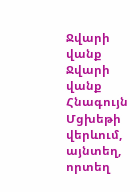Ջվարի վանք Ջվարի վանք
Հնագույն Մցխեթի վերևում, այնտեղ, որտեղ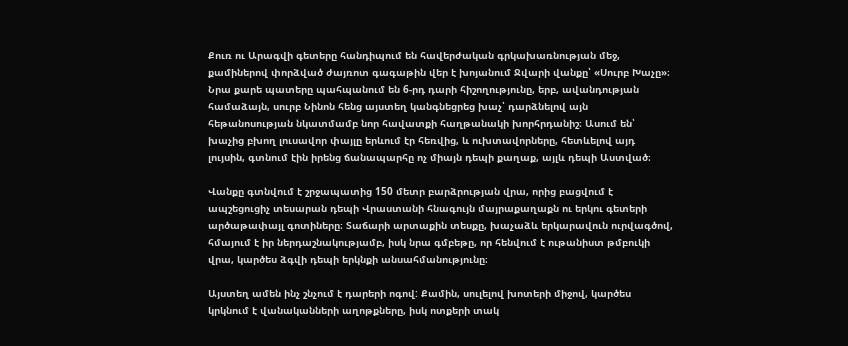Քուռ ու Արագվի գետերը հանդիպում են հավերժական գրկախառնության մեջ, քամիներով փորձված ժայռոտ գագաթին վեր է խոյանում Ջվարի վանքը՝ «Սուրբ Խաչը»։ Նրա քարե պատերը պահպանում են 6-րդ դարի հիշողությունը, երբ, ավանդության համաձայն, սուրբ Նինոն հենց այստեղ կանգնեցրեց խաչ՝ դարձնելով այն հեթանոսության նկատմամբ նոր հավատքի հաղթանակի խորհրդանիշ։ Ասում են՝ խաչից բխող լուսավոր փայլը երևում էր հեռվից, և ուխտավորները, հետևելով այդ լույսին, գտնում էին իրենց ճանապարհը ոչ միայն դեպի քաղաք, այլև դեպի Աստված։

Վանքը գտնվում է շրջապատից 150 մետր բարձրության վրա, որից բացվում է ապշեցուցիչ տեսարան դեպի Վրաստանի հնագույն մայրաքաղաքն ու երկու գետերի արծաթափայլ գոտիները։ Տաճարի արտաքին տեսքը, խաչաձև երկարավուն ուրվագծով, հմայում է իր ներդաշնակությամբ, իսկ նրա գմբեթը, որ հենվում է ութանիստ թմբուկի վրա, կարծես ձգվի դեպի երկնքի անսահմանությունը։

Այստեղ ամեն ինչ շնչում է դարերի ոգով: Քամին, սուլելով խոտերի միջով, կարծես կրկնում է վանականների աղոթքները, իսկ ոտքերի տակ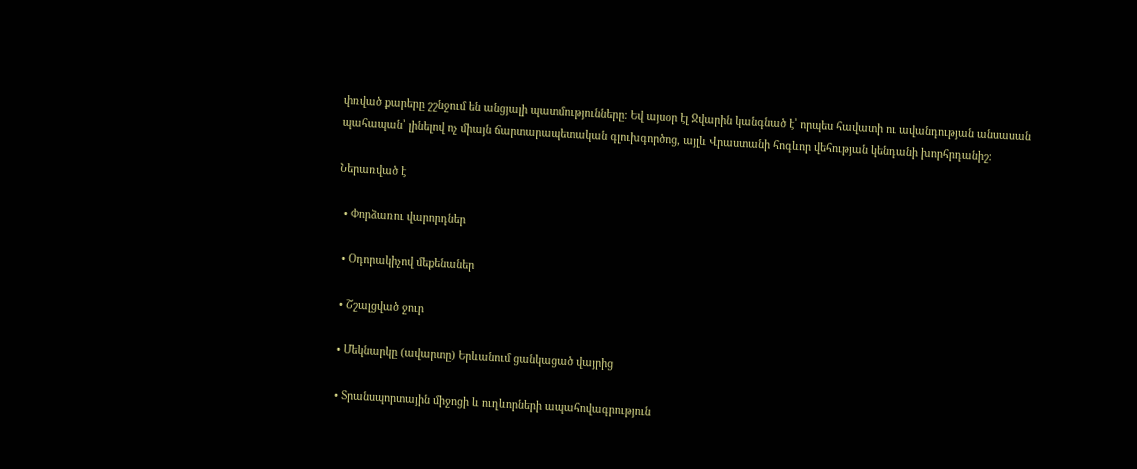փռված քարերը շշնջում են անցյալի պատմությունները։ Եվ այսօր էլ Ջվարին կանգնած է՝ որպես հավատի ու ավանդության անսասան պահապան՝ լինելով ոչ միայն ճարտարապետական գլուխգործոց, այլև Վրաստանի հոգևոր վեհության կենդանի խորհրդանիշ։

Ներառված է

  • Փորձառու վարորդներ

  • Օդորակիչով մեքենաներ

  • Շշալցված ջուր

  • Մեկնարկը (ավարտը) Երևանում ցանկացած վայրից

  • Տրանսպորտային միջոցի և ուղևորների ապահովագրություն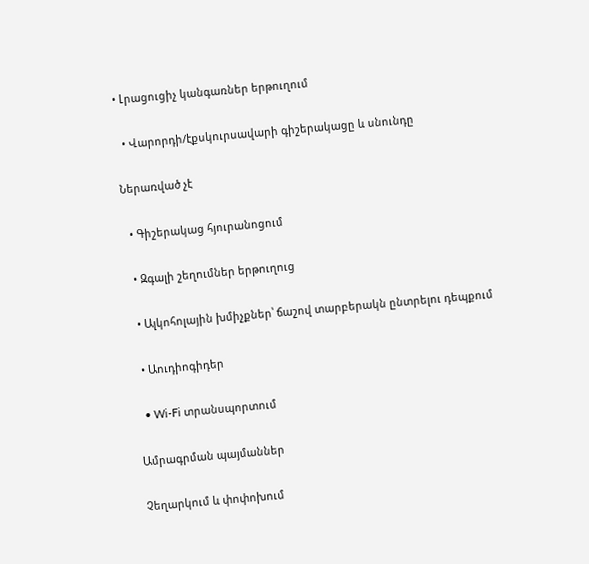• Լրացուցիչ կանգառներ երթուղում

  • Վարորդի/էքսկուրսավարի գիշերակացը և սնունդը

Ներառված չէ

  • Գիշերակաց հյուրանոցում

  • Զգալի շեղումներ երթուղուց

  • Ալկոհոլային խմիչքներ՝ ճաշով տարբերակն ընտրելու դեպքում

  • Աուդիոգիդեր

  • Wi-Fi տրանսպորտում

Ամրագրման պայմաններ

Չեղարկում և փոփոխում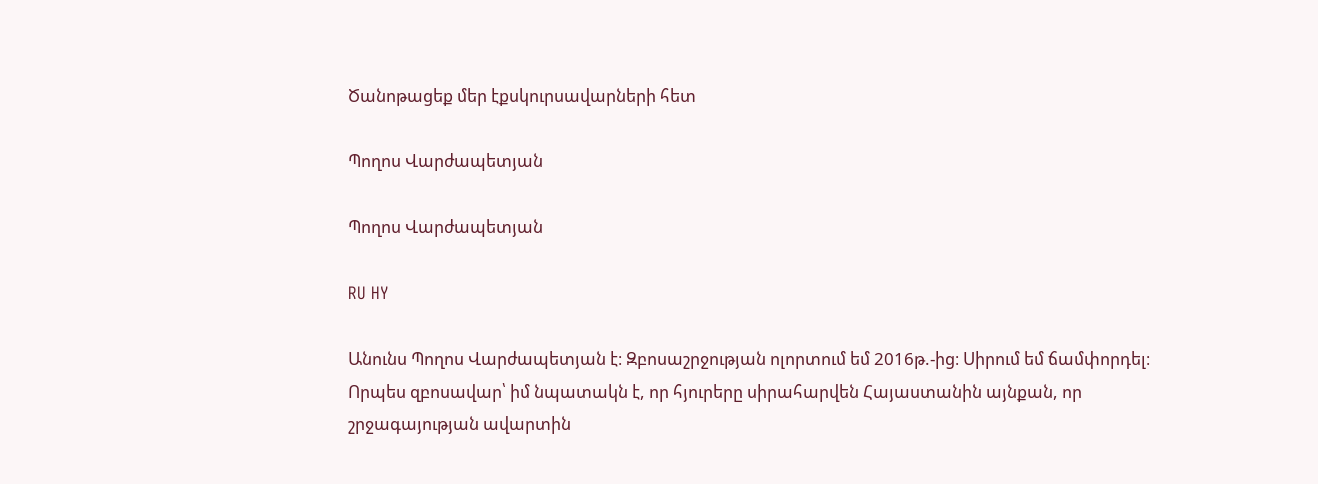Ծանոթացեք մեր էքսկուրսավարների հետ

Պողոս Վարժապետյան

Պողոս Վարժապետյան

RU HY

Անունս Պողոս Վարժապետյան է։ Զբոսաշրջության ոլորտում եմ 2016թ.-ից։ Սիրում եմ ճամփորդել։ Որպես զբոսավար՝ իմ նպատակն է, որ հյուրերը սիրահարվեն Հայաստանին այնքան, որ շրջագայության ավարտին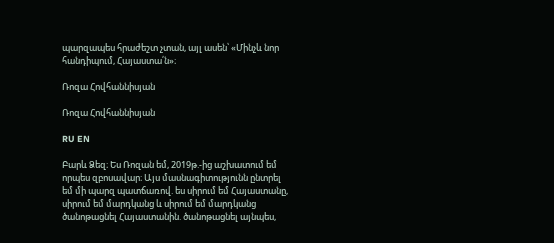պարզապես հրաժեշտ չտան, այլ ասեն՝ «Մինչև նոր հանդիպում, Հայաստա՛ն»։

Ռոզա Հովհաննիսյան

Ռոզա Հովհաննիսյան

RU EN

Բարև Ձեզ։ Ես Ռոզան եմ, 2019թ.-ից աշխատում եմ որպես զբոսավար։ Այս մասնագիտությունն ընտրել եմ մի պարզ պատճառով. ես սիրում եմ Հայաստանը, սիրում եմ մարդկանց և սիրում եմ մարդկանց ծանոթացնել Հայաստանին. ծանոթացնել այնպես,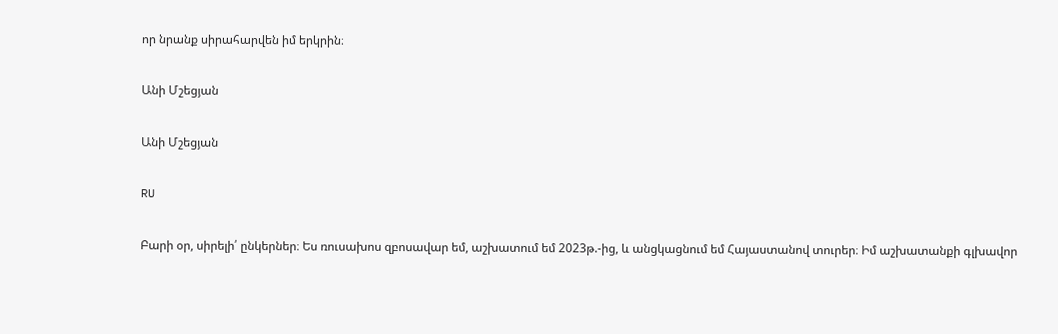որ նրանք սիրահարվեն իմ երկրին։

Անի Մշեցյան

Անի Մշեցյան

RU

Բարի օր, սիրելի՛ ընկերներ։ Ես ռուսախոս զբոսավար եմ, աշխատում եմ 2023թ.-ից, և անցկացնում եմ Հայաստանով տուրեր։ Իմ աշխատանքի գլխավոր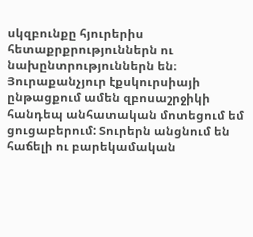սկզբունքը հյուրերիս հետաքրքրություններն ու նախընտրություններն են։ Յուրաքանչյուր էքսկուրսիայի ընթացքում ամեն զբոսաշրջիկի հանդեպ անհատական մոտեցում եմ ցուցաբերում: Տուրերն անցնում են հաճելի ու բարեկամական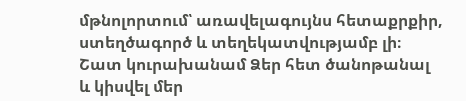մթնոլորտում՝ առավելագույնս հետաքրքիր, ստեղծագործ և տեղեկատվությամբ լի։ Շատ կուրախանամ Ձեր հետ ծանոթանալ և կիսվել մեր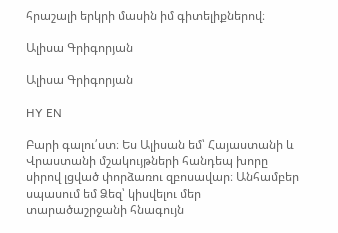հրաշալի երկրի մասին իմ գիտելիքներով։

Ալիսա Գրիգորյան

Ալիսա Գրիգորյան

HY EN

Բարի գալու՛ստ։ Ես Ալիսան եմ՝ Հայաստանի և Վրաստանի մշակույթների հանդեպ խորը սիրով լցված փորձառու զբոսավար։ Անհամբեր սպասում եմ Ձեզ՝ կիսվելու մեր տարածաշրջանի հնագույն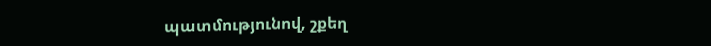պատմությունով, շքեղ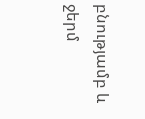բնությամբ և ջերմ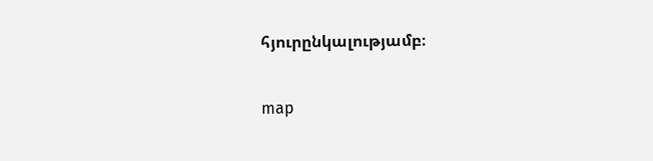հյուրընկալությամբ։

map